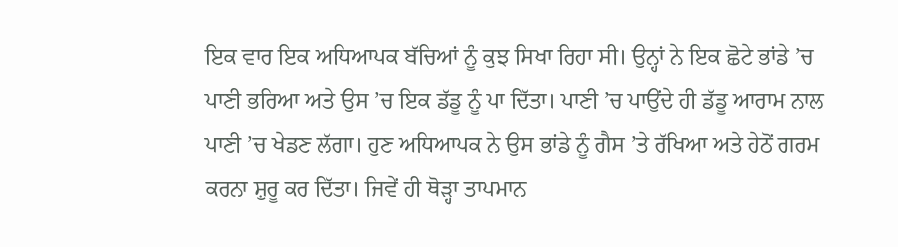ਇਕ ਵਾਰ ਇਕ ਅਧਿਆਪਕ ਬੱਚਿਆਂ ਨੂੰ ਕੁਝ ਸਿਖਾ ਰਿਹਾ ਸੀ। ਉਨ੍ਹਾਂ ਨੇ ਇਕ ਛੋਟੇ ਭਾਂਡੇ ’ਚ ਪਾਣੀ ਭਰਿਆ ਅਤੇ ਉਸ ’ਚ ਇਕ ਡੱਡੂ ਨੂੰ ਪਾ ਦਿੱਤਾ। ਪਾਣੀ ’ਚ ਪਾਉਂਦੇ ਹੀ ਡੱਡੂ ਆਰਾਮ ਨਾਲ ਪਾਣੀ ’ਚ ਖੇਡਣ ਲੱਗਾ। ਹੁਣ ਅਧਿਆਪਕ ਨੇ ਉਸ ਭਾਂਡੇ ਨੂੰ ਗੈਸ ’ਤੇ ਰੱਖਿਆ ਅਤੇ ਹੇਠੋਂ ਗਰਮ ਕਰਨਾ ਸ਼ੁਰੂ ਕਰ ਦਿੱਤਾ। ਜਿਵੇਂ ਹੀ ਥੋੜ੍ਹਾ ਤਾਪਮਾਨ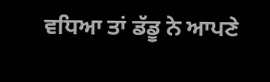ਵਧਿਆ ਤਾਂ ਡੱਡੂ ਨੇ ਆਪਣੇ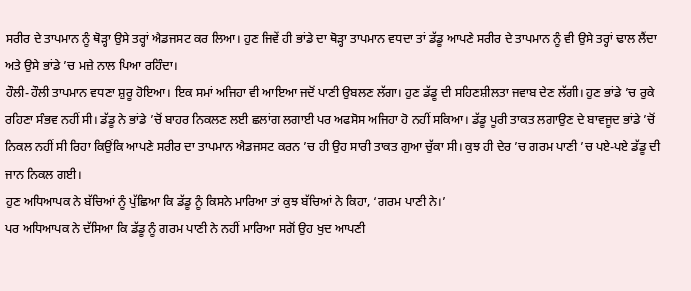ਸਰੀਰ ਦੇ ਤਾਪਮਾਨ ਨੂੰ ਥੋੜ੍ਹਾ ਉਸੇ ਤਰ੍ਹਾਂ ਐਡਜਸਟ ਕਰ ਲਿਆ। ਹੁਣ ਜਿਵੇਂ ਹੀ ਭਾਂਡੇ ਦਾ ਥੋੜ੍ਹਾ ਤਾਪਮਾਨ ਵਧਦਾ ਤਾਂ ਡੱਡੂ ਆਪਣੇ ਸਰੀਰ ਦੇ ਤਾਪਮਾਨ ਨੂੰ ਵੀ ਉਸੇ ਤਰ੍ਹਾਂ ਢਾਲ ਲੈਂਦਾ ਅਤੇ ਉਸੇ ਭਾਂਡੇ ’ਚ ਮਜ਼ੇ ਨਾਲ ਪਿਆ ਰਹਿੰਦਾ।
ਹੌਲੀ-ਹੌਲੀ ਤਾਪਮਾਨ ਵਧਣਾ ਸ਼ੁਰੂ ਹੋਇਆ। ਇਕ ਸਮਾਂ ਅਜਿਹਾ ਵੀ ਆਇਆ ਜਦੋਂ ਪਾਣੀ ਉਬਲਣ ਲੱਗਾ। ਹੁਣ ਡੱਡੂ ਦੀ ਸਹਿਣਸ਼ੀਲਤਾ ਜਵਾਬ ਦੇਣ ਲੱਗੀ। ਹੁਣ ਭਾਂਡੇ ’ਚ ਰੁਕੇ ਰਹਿਣਾ ਸੰਭਵ ਨਹੀਂ ਸੀ। ਡੱਡੂ ਨੇ ਭਾਂਡੇ ’ਚੋਂ ਬਾਹਰ ਨਿਕਲਣ ਲਈ ਛਲਾਂਗ ਲਗਾਈ ਪਰ ਅਫਸੋਸ ਅਜਿਹਾ ਹੋ ਨਹੀਂ ਸਕਿਆ। ਡੱਡੂ ਪੂਰੀ ਤਾਕਤ ਲਗਾਉਣ ਦੇ ਬਾਵਜੂਦ ਭਾਂਡੇ ’ਚੋਂ ਨਿਕਲ ਨਹੀਂ ਸੀ ਰਿਹਾ ਕਿਉਂਕਿ ਆਪਣੇ ਸਰੀਰ ਦਾ ਤਾਪਮਾਨ ਐਡਜਸਟ ਕਰਨ ’ਚ ਹੀ ਉਹ ਸਾਰੀ ਤਾਕਤ ਗੁਆ ਚੁੱਕਾ ਸੀ। ਕੁਝ ਹੀ ਦੇਰ ’ਚ ਗਰਮ ਪਾਣੀ ’ਚ ਪਏ-ਪਏ ਡੱਡੂ ਦੀ ਜਾਨ ਨਿਕਲ ਗਈ।
ਹੁਣ ਅਧਿਆਪਕ ਨੇ ਬੱਚਿਆਂ ਨੂੰ ਪੁੱਛਿਆ ਕਿ ਡੱਡੂ ਨੂੰ ਕਿਸਨੇ ਮਾਰਿਆ ਤਾਂ ਕੁਝ ਬੱਚਿਆਂ ਨੇ ਕਿਹਾ, ‘ਗਰਮ ਪਾਣੀ ਨੇ।’
ਪਰ ਅਧਿਆਪਕ ਨੇ ਦੱਸਿਆ ਕਿ ਡੱਡੂ ਨੂੰ ਗਰਮ ਪਾਣੀ ਨੇ ਨਹੀਂ ਮਾਰਿਆ ਸਗੋਂ ਉਹ ਖੁਦ ਆਪਣੀ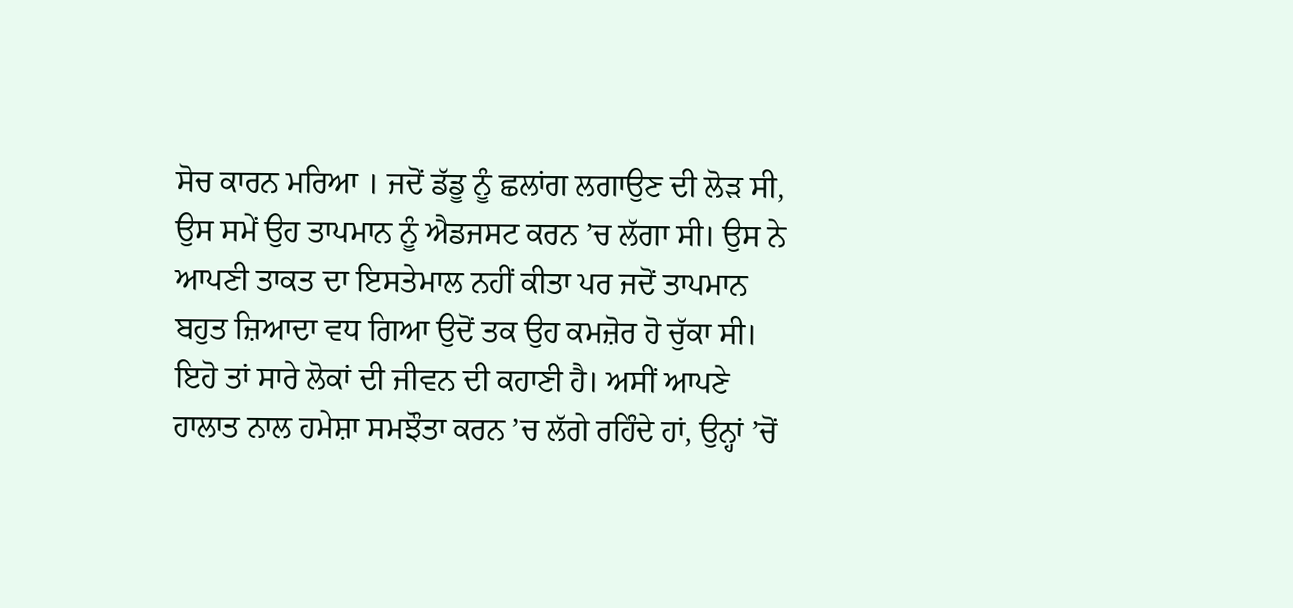ਸੋਚ ਕਾਰਨ ਮਰਿਆ । ਜਦੋਂ ਡੱਡੂ ਨੂੰ ਛਲਾਂਗ ਲਗਾਉਣ ਦੀ ਲੋੜ ਸੀ, ਉਸ ਸਮੇਂ ਉਹ ਤਾਪਮਾਨ ਨੂੰ ਐਡਜਸਟ ਕਰਨ ’ਚ ਲੱਗਾ ਸੀ। ਉਸ ਨੇ ਆਪਣੀ ਤਾਕਤ ਦਾ ਇਸਤੇਮਾਲ ਨਹੀਂ ਕੀਤਾ ਪਰ ਜਦੋਂ ਤਾਪਮਾਨ ਬਹੁਤ ਜ਼ਿਆਦਾ ਵਧ ਗਿਆ ਉਦੋਂ ਤਕ ਉਹ ਕਮਜ਼ੋਰ ਹੋ ਚੁੱਕਾ ਸੀ।
ਇਹੋ ਤਾਂ ਸਾਰੇ ਲੋਕਾਂ ਦੀ ਜੀਵਨ ਦੀ ਕਹਾਣੀ ਹੈ। ਅਸੀਂ ਆਪਣੇ ਹਾਲਾਤ ਨਾਲ ਹਮੇਸ਼ਾ ਸਮਝੌਤਾ ਕਰਨ ’ਚ ਲੱਗੇ ਰਹਿੰਦੇ ਹਾਂ, ਉਨ੍ਹਾਂ ’ਚੋਂ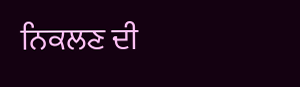ਨਿਕਲਣ ਦੀ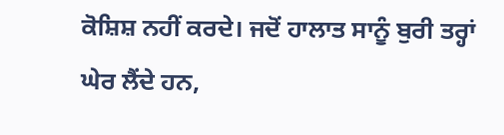ਕੋਸ਼ਿਸ਼ ਨਹੀਂ ਕਰਦੇ। ਜਦੋਂ ਹਾਲਾਤ ਸਾਨੂੰ ਬੁਰੀ ਤਰ੍ਹਾਂ ਘੇਰ ਲੈਂਦੇ ਹਨ,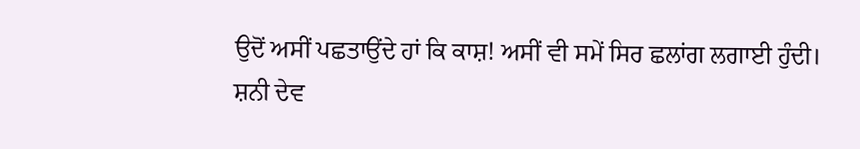ਉਦੋਂ ਅਸੀਂ ਪਛਤਾਉਂਦੇ ਹਾਂ ਕਿ ਕਾਸ਼! ਅਸੀਂ ਵੀ ਸਮੇਂ ਸਿਰ ਛਲਾਂਗ ਲਗਾਈ ਹੁੰਦੀ।
ਸ਼ਨੀ ਦੇਵ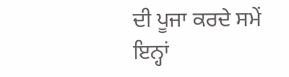ਦੀ ਪੂਜਾ ਕਰਦੇ ਸਮੇਂ ਇਨ੍ਹਾਂ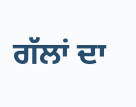ਗੱਲਾਂ ਦਾ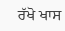ਰੱਖੋ ਖਾਸ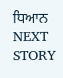ਧਿਆਨ
NEXT STORY